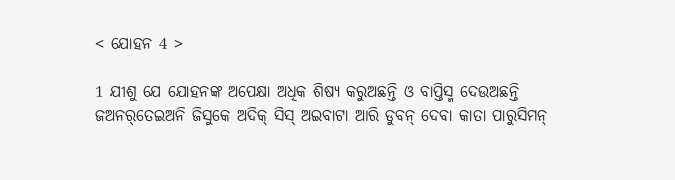< ଯୋହନ 4 >

1 ଯୀଶୁ ଯେ ଯୋହନଙ୍କ ଅପେକ୍ଷା ଅଧିକ ଶିଷ୍ୟ କରୁଅଛନ୍ତି ଓ ବାପ୍ତିସ୍ମ ଦେଉଅଛନ୍ତି
ଜଅନର୍‌ତେଇଅନି ଜିସୁକେ ଅଦିକ୍‌ ସିସ୍‌ ଅଇବାଟା ଆରି ଡୁବନ୍‌ ଦେବା କାତା ପାରୁସିମନ୍‌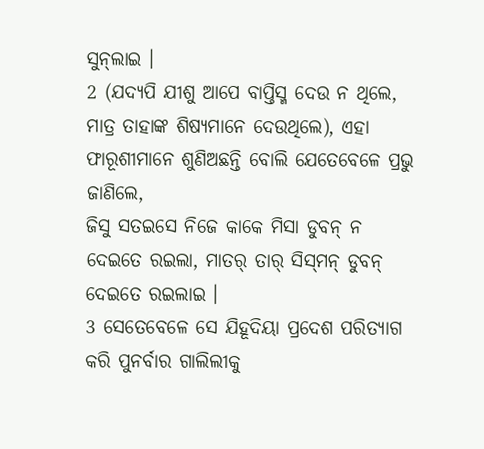ସୁନ୍‌ଲାଇ ।
2 (ଯଦ୍ୟପି ଯୀଶୁ ଆପେ ବାପ୍ତିସ୍ମ ଦେଉ ନ ଥିଲେ, ମାତ୍ର ତାହାଙ୍କ ଶିଷ୍ୟମାନେ ଦେଉଥିଲେ), ଏହା ଫାରୂଶୀମାନେ ଶୁଣିଅଛନ୍ତି ବୋଲି ଯେତେବେଳେ ପ୍ରଭୁ ଜାଣିଲେ,
ଜିସୁ ସତ‍ଇସେ ନିଜେ କାକେ ମିସା ଡୁବନ୍‌ ନ ଦେଇତେ ରଇଲା, ମାତର୍‌ ତାର୍‌ ସିସ୍‌ମନ୍‌ ଡୁବନ୍‌ ଦେଇତେ ରଇଲାଇ ।
3 ସେତେବେଳେ ସେ ଯିହୂଦିୟା ପ୍ରଦେଶ ପରିତ୍ୟାଗ କରି ପୁନର୍ବାର ଗାଲିଲୀକୁ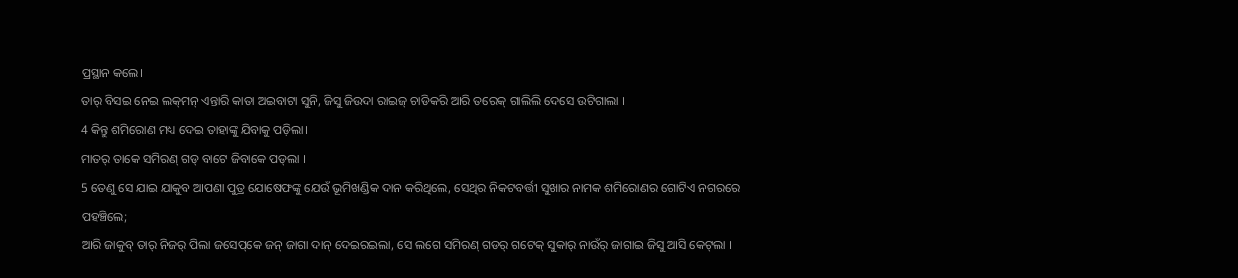ପ୍ରସ୍ଥାନ କଲେ।
ତାର୍‌ ବିସଇ ନେଇ ଲକ୍‌ମନ୍‌ ଏନ୍ତାରି କାତା ଅଇବାଟା ସୁନି, ଜିସୁ ଜିଉଦା ରାଇଜ୍‌ ଚାଡିକରି ଆରି ତରେକ୍‌ ଗାଲିଲି ଦେସେ ଉଟିଗାଲା ।
4 କିନ୍ତୁ ଶମିରୋଣ ମଧ୍ୟ ଦେଇ ତାହାଙ୍କୁ ଯିବାକୁ ପଡ଼ିଲା।
ମାତର୍‌ ତାକେ ସମିରଣ୍‌ ଗଡ୍‌ ବାଟେ ଜିବାକେ ପଡ୍‌ଲା ।
5 ତେଣୁ ସେ ଯାଇ ଯାକୁବ ଆପଣା ପୁତ୍ର ଯୋଷେଫଙ୍କୁ ଯେଉଁ ଭୂମିଖଣ୍ଡିକ ଦାନ କରିଥିଲେ, ସେଥିର ନିକଟବର୍ତ୍ତୀ ସୁଖାର ନାମକ ଶମିରୋଣର ଗୋଟିଏ ନଗରରେ ପହଞ୍ଚିଲେ;
ଆରି ଜାକୁବ୍‌ ତାର୍‌ ନିଜର୍‌ ପିଲା ଜସେପ୍‌କେ ଜନ୍‌ ଜାଗା ଦାନ୍‌ ଦେଇରଇଲା, ସେ ଲଗେ ସମିରଣ୍‌ ଗଡର୍‌ ଗଟେକ୍‌ ସୁକାର୍‌ ନାଉଁର୍‌ ଜାଗାଇ ଜିସୁ ଆସି କେଟ୍‌ଲା ।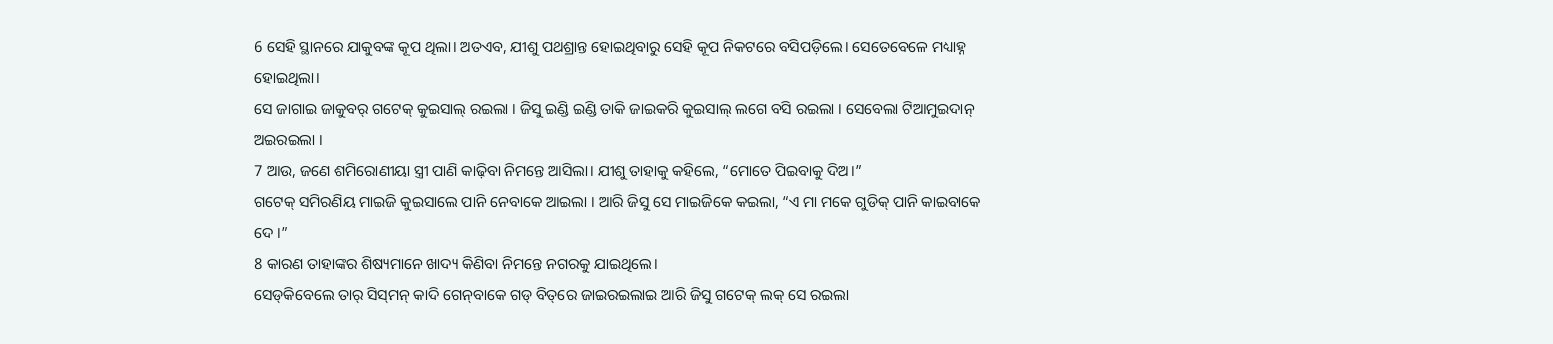6 ସେହି ସ୍ଥାନରେ ଯାକୁବଙ୍କ କୂପ ଥିଲା। ଅତଏବ, ଯୀଶୁ ପଥଶ୍ରାନ୍ତ ହୋଇଥିବାରୁ ସେହି କୂପ ନିକଟରେ ବସିପଡ଼ିଲେ। ସେତେବେଳେ ମଧ୍ୟାହ୍ନ ହୋଇଥିଲା।
ସେ ଜାଗାଇ ଜାକୁବର୍‌ ଗଟେକ୍‌ କୁଇସାଲ୍‌ ରଇଲା । ଜିସୁ ଇଣ୍ଡି ଇଣ୍ଡି ତାକି ଜାଇକରି କୁଇସାଲ୍‌ ଲଗେ ବସି ରଇଲା । ସେବେଲା ଟିଆମୁଇଦାନ୍‌ ଅଇରଇଲା ।
7 ଆଉ, ଜଣେ ଶମିରୋଣୀୟା ସ୍ତ୍ରୀ ପାଣି କାଢ଼ିବା ନିମନ୍ତେ ଆସିଲା। ଯୀଶୁ ତାହାକୁ କହିଲେ, “ମୋତେ ପିଇବାକୁ ଦିଅ।”
ଗଟେକ୍‌ ସମିରଣିୟ ମାଇଜି କୁଇସାଲେ ପାନି ନେବାକେ ଆଇଲା । ଆରି ଜିସୁ ସେ ମାଇଜିକେ କଇଲା, “ଏ ମା ମକେ ଗୁଡିକ୍‌ ପାନି କାଇବାକେ ଦେ ।”
8 କାରଣ ତାହାଙ୍କର ଶିଷ୍ୟମାନେ ଖାଦ୍ୟ କିଣିବା ନିମନ୍ତେ ନଗରକୁ ଯାଇଥିଲେ।
ସେଡ୍‌କିବେଲେ ତାର୍‌ ସିସ୍‌ମନ୍‌ କାଦି ଗେନ୍‌ବାକେ ଗଡ୍‌ ବିତ୍‌ରେ ଜାଇରଇଲାଇ ଆରି ଜିସୁ ଗଟେକ୍‌ ଲକ୍‌ ସେ ରଇଲା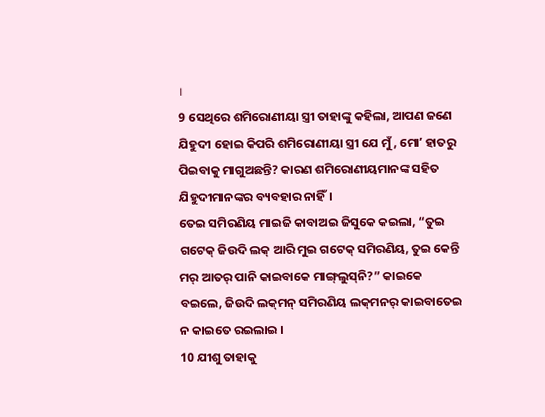।
9 ସେଥିରେ ଶମିରୋଣୀୟା ସ୍ତ୍ରୀ ତାହାଙ୍କୁ କହିଲା, ଆପଣ ଜଣେ ଯିହୁଦୀ ହୋଇ କିପରି ଶମିରୋଣୀୟା ସ୍ତ୍ରୀ ଯେ ମୁଁ, ମୋʼ ହାତରୁ ପିଇବାକୁ ମାଗୁଅଛନ୍ତି? କାରଣ ଶମିରୋଣୀୟମାନଙ୍କ ସହିତ ଯିହୁଦୀମାନଙ୍କର ବ୍ୟବହାର ନାହିଁ।
ତେଇ ସମିରଣିୟ ମାଇଜି କାବାଅଇ ଜିସୁକେ କଇଲା, “ତୁଇ ଗଟେକ୍‌ ଜିଉଦି ଲକ୍‌ ଆରି ମୁଇ ଗଟେକ୍‌ ସମିରଣିୟ, ତୁଇ କେନ୍ତି ମର୍‌ ଆତର୍‌ ପାନି କାଇବାକେ ମାଙ୍ଗ୍‌ଲୁସ୍‌ନି?” କାଇକେ ବଇଲେ, ଜିଉଦି ଲକ୍‌ମନ୍‌ ସମିରଣିୟ ଲକ୍‌ମନର୍‌ କାଇବାତେଇ ନ କାଇତେ ରଇଲାଇ ।
10 ଯୀଶୁ ତାହାକୁ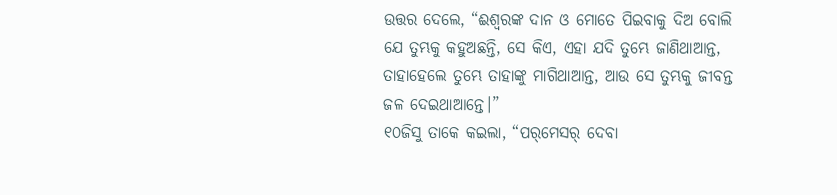ଉତ୍ତର ଦେଲେ, “ଈଶ୍ବରଙ୍କ ଦାନ ଓ ମୋତେ ପିଇବାକୁ ଦିଅ ବୋଲି ଯେ ତୁମ୍ଭକୁ କହୁଅଛନ୍ତି, ସେ କିଏ, ଏହା ଯଦି ତୁମ୍ଭେ ଜାଣିଥାଆନ୍ତ, ତାହାହେଲେ ତୁମ୍ଭେ ତାହାଙ୍କୁ ମାଗିଥାଆନ୍ତ, ଆଉ ସେ ତୁମ୍ଭକୁ ଜୀବନ୍ତ ଜଳ ଦେଇଥାଆନ୍ତେ।”
୧୦ଜିସୁ ତାକେ କଇଲା, “ପର୍‌ମେସର୍‌ ଦେବା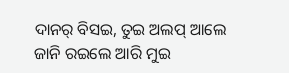ଦାନର୍‍ ବିସଇ, ତୁଇ ଅଲପ୍‌ ଆଲେ ଜାନି ରଇଲେ ଆରି ମୁଇ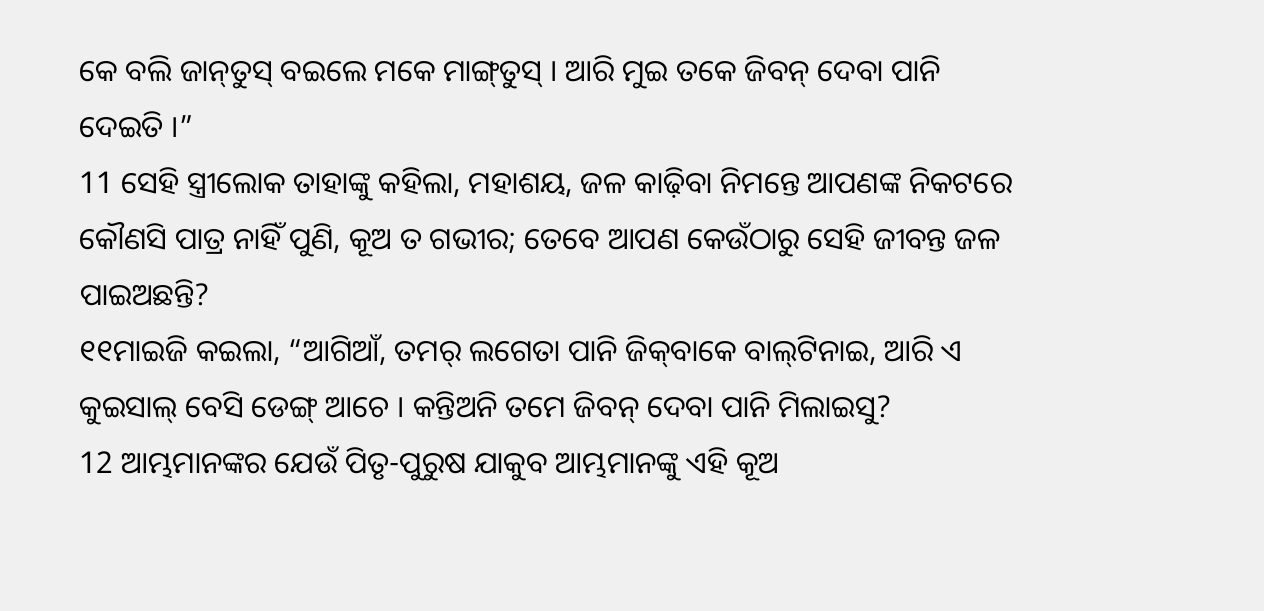କେ ବଲି ଜାନ୍‌ତୁସ୍‌ ବଇଲେ ମକେ ମାଙ୍ଗ୍‌ତୁସ୍‌ । ଆରି ମୁଇ ତକେ ଜିବନ୍‌ ଦେବା ପାନି ଦେଇତି ।”
11 ସେହି ସ୍ତ୍ରୀଲୋକ ତାହାଙ୍କୁ କହିଲା, ମହାଶୟ, ଜଳ କାଢ଼ିବା ନିମନ୍ତେ ଆପଣଙ୍କ ନିକଟରେ କୌଣସି ପାତ୍ର ନାହିଁ ପୁଣି, କୂଅ ତ ଗଭୀର; ତେବେ ଆପଣ କେଉଁଠାରୁ ସେହି ଜୀବନ୍ତ ଜଳ ପାଇଅଛନ୍ତି?
୧୧ମାଇଜି କଇଲା, “ଆଗିଆଁ, ତମର୍‌ ଲଗେତା ପାନି ଜିକ୍‌ବାକେ ବାଲ୍‌ଟିନାଇ, ଆରି ଏ କୁଇସାଲ୍‌ ବେସି ଡେଙ୍ଗ୍‌ ଆଚେ । କନ୍ତିଅନି ତମେ ଜିବନ୍‌ ଦେବା ପାନି ମିଲାଇସୁ?
12 ଆମ୍ଭମାନଙ୍କର ଯେଉଁ ପିତୃ-ପୁରୁଷ ଯାକୁବ ଆମ୍ଭମାନଙ୍କୁ ଏହି କୂଅ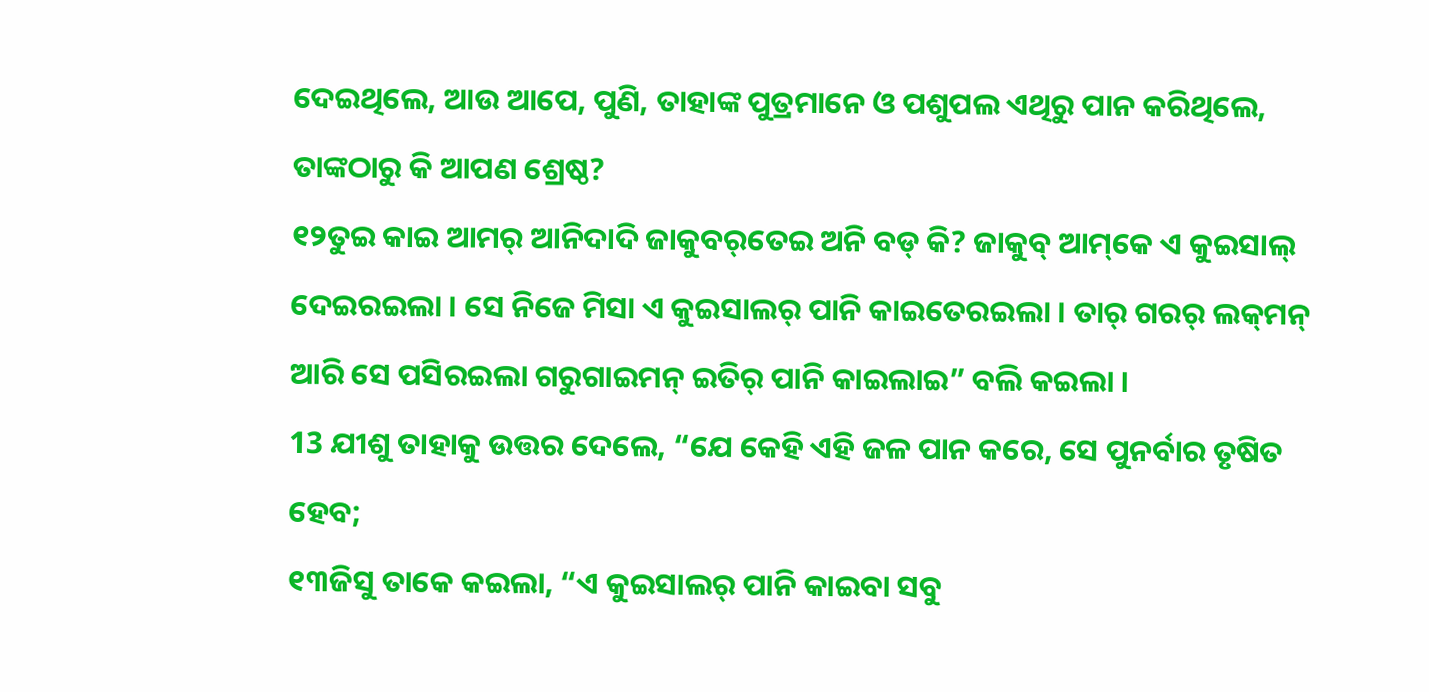ଦେଇଥିଲେ, ଆଉ ଆପେ, ପୁଣି, ତାହାଙ୍କ ପୁତ୍ରମାନେ ଓ ପଶୁପଲ ଏଥିରୁ ପାନ କରିଥିଲେ, ତାଙ୍କଠାରୁ କି ଆପଣ ଶ୍ରେଷ୍ଠ?
୧୨ତୁଇ କାଇ ଆମର୍‌ ଆନିଦାଦି ଜାକୁବର୍‌ତେଇ ଅନି ବଡ୍‌ କି? ଜାକୁବ୍‌ ଆମ୍‌କେ ଏ କୁଇସାଲ୍‌ ଦେଇରଇଲା । ସେ ନିଜେ ମିସା ଏ କୁଇସାଲର୍‌ ପାନି କାଇତେରଇଲା । ତାର୍‌ ଗରର୍‌ ଲକ୍‌ମନ୍‌ ଆରି ସେ ପସିରଇଲା ଗରୁଗାଇମନ୍‌ ଇତିର୍‌ ପାନି କାଇଲାଇ” ବଲି କଇଲା ।
13 ଯୀଶୁ ତାହାକୁ ଉତ୍ତର ଦେଲେ, “ଯେ କେହି ଏହି ଜଳ ପାନ କରେ, ସେ ପୁନର୍ବାର ତୃଷିତ ହେବ;
୧୩ଜିସୁ ତାକେ କଇଲା, “ଏ କୁଇସାଲର୍‌ ପାନି କାଇବା ସବୁ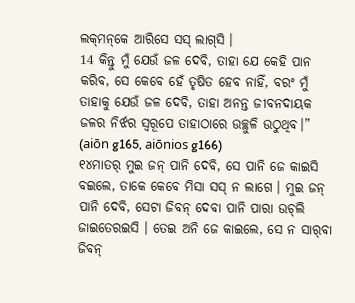ଲକ୍‌ମନ୍‌କେ ଆରିସେ ସସ୍‌ ଲାଗ୍‌ସି ।
14 କିନ୍ତୁ ମୁଁ ଯେଉଁ ଜଳ ଦେବି, ତାହା ଯେ କେହି ପାନ କରିବ, ସେ କେବେ ହେଁ ତୃଷିତ ହେବ ନାହିଁ, ବରଂ ମୁଁ ତାହାକୁ ଯେଉଁ ଜଳ ଦେବି, ତାହା ଅନନ୍ତ ଜୀବନଦାୟକ ଜଳର ନିର୍ଝର ସ୍ୱରୂପେ ତାହାଠାରେ ଉଚ୍ଛୁଳି ଉଠୁଥିବ।” (aiōn g165, aiōnios g166)
୧୪ମାତର୍‌ ମୁଇ ଜନ୍‌ ପାନି ଦେବି, ସେ ପାନି ଜେ କାଇସି ବଇଲେ, ତାକେ କେବେ ମିସା ସସ୍‌ ନ ଲାଗେ । ମୁଇ ଜନ୍‌ ପାନି ଦେବି, ସେଟା ଜିବନ୍‌ ଦେବା ପାନି ପାରା ଉଚ୍‌ଲି ଜାଇତେରଇସି । ତେଇ ଅନି ଜେ କାଇଲେ, ସେ ନ ସାର୍‌ବା ଜିବନ୍‌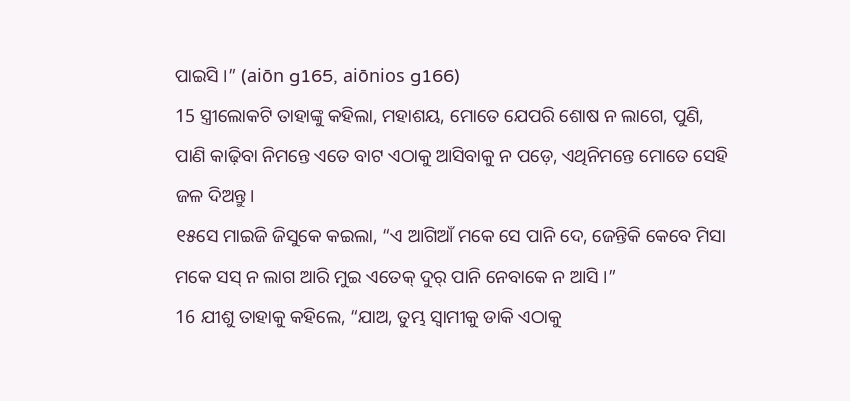ପାଇସି ।” (aiōn g165, aiōnios g166)
15 ସ୍ତ୍ରୀଲୋକଟି ତାହାଙ୍କୁ କହିଲା, ମହାଶୟ, ମୋତେ ଯେପରି ଶୋଷ ନ ଲାଗେ, ପୁଣି, ପାଣି କାଢ଼ିବା ନିମନ୍ତେ ଏତେ ବାଟ ଏଠାକୁ ଆସିବାକୁ ନ ପଡ଼େ, ଏଥିନିମନ୍ତେ ମୋତେ ସେହି ଜଳ ଦିଅନ୍ତୁ।
୧୫ସେ ମାଇଜି ଜିସୁକେ କଇଲା, “ଏ ଆଗିଆଁ ମକେ ସେ ପାନି ଦେ, ଜେନ୍ତିକି କେବେ ମିସା ମକେ ସସ୍‌ ନ ଲାଗ ଆରି ମୁଇ ଏତେକ୍‌ ଦୁର୍‌ ପାନି ନେବାକେ ନ ଆସି ।”
16 ଯୀଶୁ ତାହାକୁ କହିଲେ, “ଯାଅ, ତୁମ୍ଭ ସ୍ୱାମୀକୁ ଡାକି ଏଠାକୁ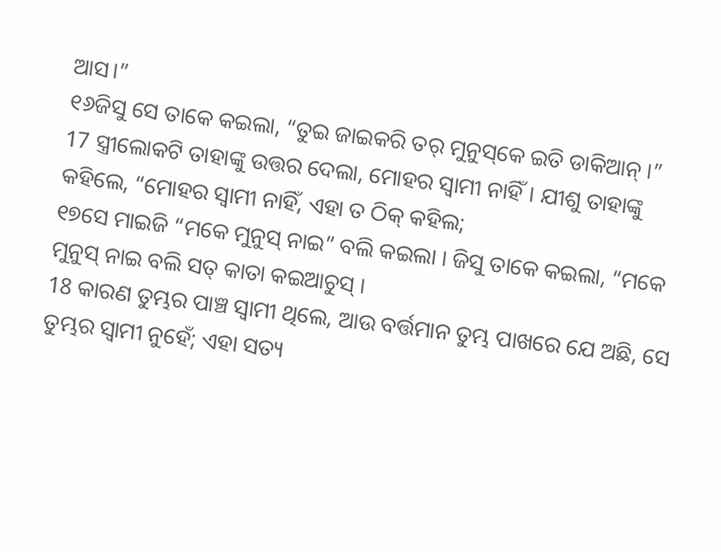ଆସ।”
୧୬ଜିସୁ ସେ ତାକେ କଇଲା, “ତୁଇ ଜାଇକରି ତର୍‌ ମୁନୁସ୍‌କେ ଇତି ଡାକିଆନ୍‌ ।”
17 ସ୍ତ୍ରୀଲୋକଟି ତାହାଙ୍କୁ ଉତ୍ତର ଦେଲା, ମୋହର ସ୍ୱାମୀ ନାହିଁ। ଯୀଶୁ ତାହାଙ୍କୁ କହିଲେ, “ମୋହର ସ୍ୱାମୀ ନାହିଁ, ଏହା ତ ଠିକ୍ କହିଲ;
୧୭ସେ ମାଇଜି “ମକେ ମୁନୁସ୍‌ ନାଇ” ବଲି କଇଲା । ଜିସୁ ତାକେ କଇଲା, “ମକେ ମୁନୁସ୍‌ ନାଇ ବଲି ସତ୍‌ କାତା କଇଆଚୁସ୍‌ ।
18 କାରଣ ତୁମ୍ଭର ପାଞ୍ଚ ସ୍ୱାମୀ ଥିଲେ, ଆଉ ବର୍ତ୍ତମାନ ତୁମ୍ଭ ପାଖରେ ଯେ ଅଛି, ସେ ତୁମ୍ଭର ସ୍ୱାମୀ ନୁହେଁ; ଏହା ସତ୍ୟ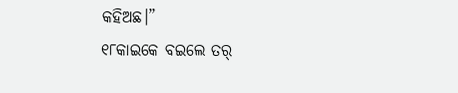କହିଅଛ।”
୧୮କାଇକେ ବଇଲେ ତର୍‌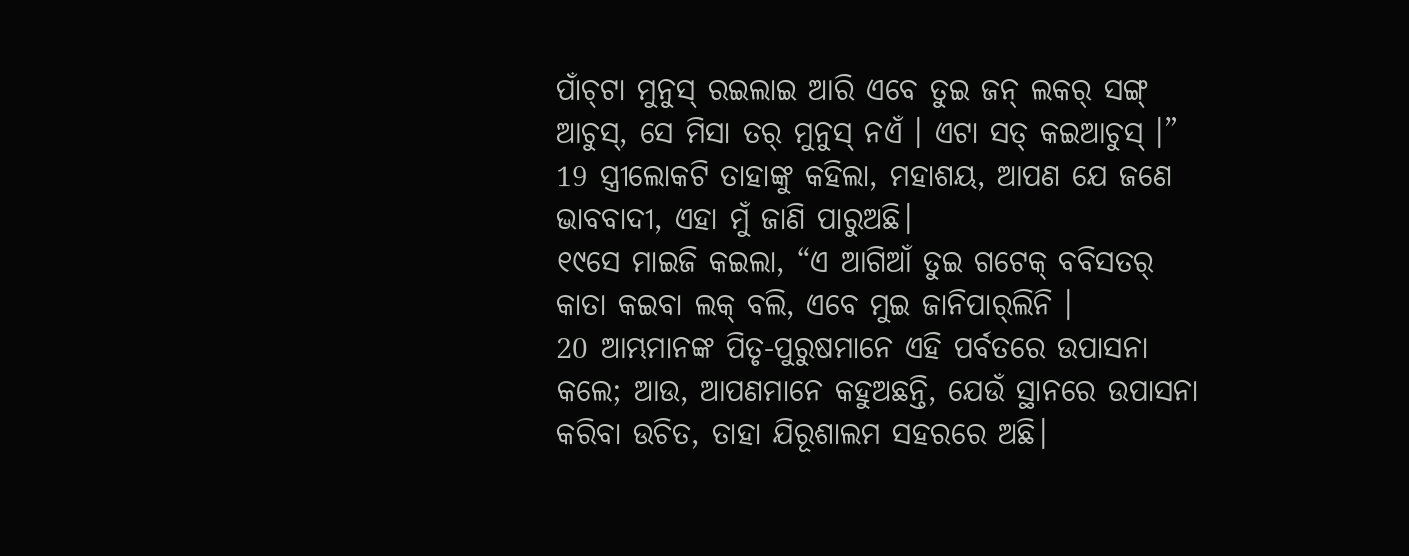ପାଁଚ୍‌ଟା ମୁନୁସ୍‌ ରଇଲାଇ ଆରି ଏବେ ତୁଇ ଜନ୍‌ ଲକର୍‌ ସଙ୍ଗ୍‌ ଆଚୁସ୍‌, ସେ ମିସା ତର୍‌ ମୁନୁସ୍‌ ନଏଁ । ଏଟା ସତ୍‌ କଇଆଚୁସ୍‌ ।”
19 ସ୍ତ୍ରୀଲୋକଟି ତାହାଙ୍କୁ କହିଲା, ମହାଶୟ, ଆପଣ ଯେ ଜଣେ ଭାବବାଦୀ, ଏହା ମୁଁ ଜାଣି ପାରୁଅଛି।
୧୯ସେ ମାଇଜି କଇଲା, “ଏ ଆଗିଆଁ ତୁଇ ଗଟେକ୍‌ ବବିସତର୍‌ କାତା କଇବା ଲକ୍‌ ବଲି, ଏବେ ମୁଇ ଜାନିପାର୍‌ଲିନି ।
20 ଆମ୍ଭମାନଙ୍କ ପିତୃ-ପୁରୁଷମାନେ ଏହି ପର୍ବତରେ ଉପାସନା କଲେ; ଆଉ, ଆପଣମାନେ କହୁଅଛନ୍ତି, ଯେଉଁ ସ୍ଥାନରେ ଉପାସନା କରିବା ଉଚିତ, ତାହା ଯିରୂଶାଲମ ସହରରେ ଅଛି।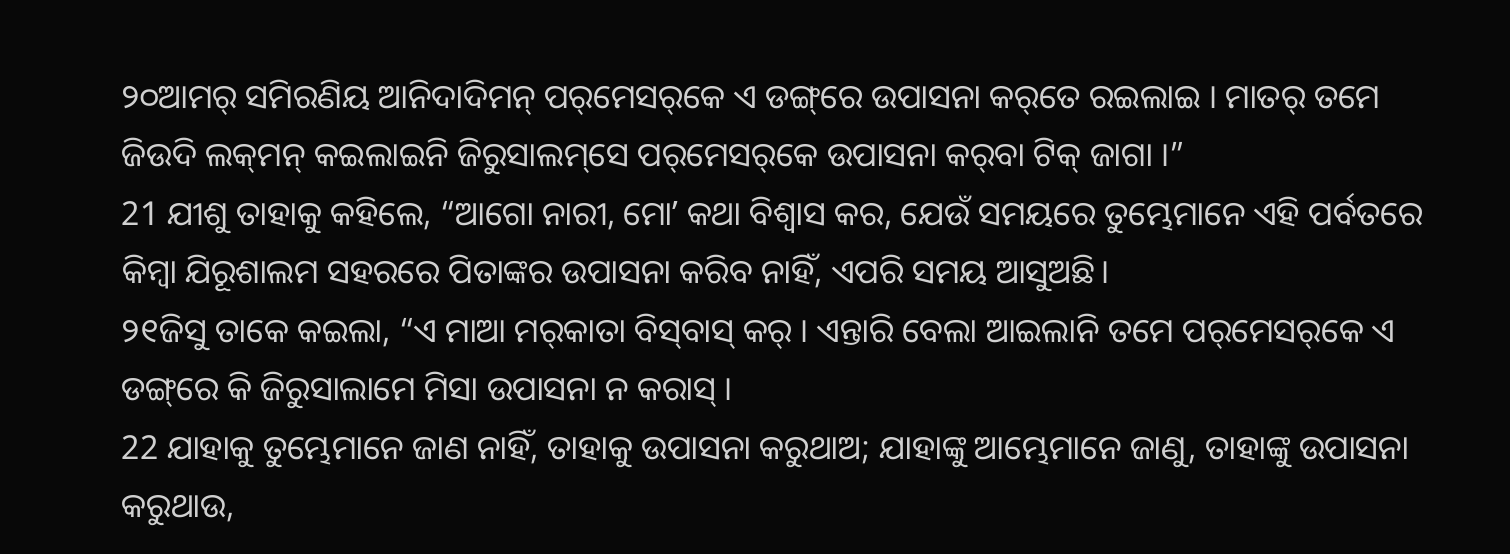୨୦ଆମର୍‌ ସମିରଣିୟ ଆନିଦାଦିମନ୍‌ ପର୍‌ମେସର୍‌କେ ଏ ଡଙ୍ଗ୍‌ରେ ଉପାସନା କର୍‌ତେ ରଇଲାଇ । ମାତର୍‌ ତମେ ଜିଉଦି ଲକ୍‌ମନ୍‌ କଇଲାଇନି ଜିରୁସାଲମ୍‌ସେ ପର୍‌ମେସର୍‌କେ ଉପାସନା କର୍‌ବା ଟିକ୍‌ ଜାଗା ।”
21 ଯୀଶୁ ତାହାକୁ କହିଲେ, “ଆଗୋ ନାରୀ, ମୋʼ କଥା ବିଶ୍ୱାସ କର, ଯେଉଁ ସମୟରେ ତୁମ୍ଭେମାନେ ଏହି ପର୍ବତରେ କିମ୍ବା ଯିରୂଶାଲମ ସହରରେ ପିତାଙ୍କର ଉପାସନା କରିବ ନାହିଁ, ଏପରି ସମୟ ଆସୁଅଛି।
୨୧ଜିସୁ ତାକେ କଇଲା, “ଏ ମାଆ ମର୍‌କାତା ବିସ୍‌ବାସ୍‌ କର୍‌ । ଏନ୍ତାରି ବେଲା ଆଇଲାନି ତମେ ପର୍‌ମେସର୍‌କେ ଏ ଡଙ୍ଗ୍‌ରେ କି ଜିରୁସାଲାମେ ମିସା ଉପାସନା ନ କରାସ୍‌ ।
22 ଯାହାକୁ ତୁମ୍ଭେମାନେ ଜାଣ ନାହିଁ, ତାହାକୁ ଉପାସନା କରୁଥାଅ; ଯାହାଙ୍କୁ ଆମ୍ଭେମାନେ ଜାଣୁ, ତାହାଙ୍କୁ ଉପାସନା କରୁଥାଉ,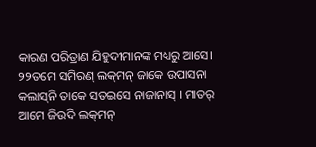କାରଣ ପରିତ୍ରାଣ ଯିହୁଦୀମାନଙ୍କ ମଧ୍ୟରୁ ଆସେ।
୨୨ତମେ ସମିରଣ୍‌ ଲକ୍‌ମନ୍‌ ଜାକେ ଉପାସନା କଲାସ୍‌ନି ତାକେ ସତ‍ଇସେ ନାଜାନାସ୍‌ । ମାତର୍‌ ଆମେ ଜିଉଦି ଲକ୍‌ମନ୍‌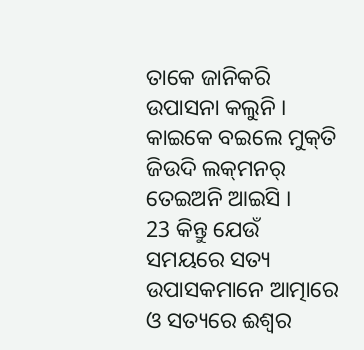ତାକେ ଜାନିକରି ଉପାସନା କଲୁନି । କାଇକେ ବଇଲେ ମୁକ୍‌ତି ଜିଉଦି ଲକ୍‌ମନର୍‌ ତେଇଅନି ଆଇସି ।
23 କିନ୍ତୁ ଯେଉଁ ସମୟରେ ସତ୍ୟ ଉପାସକମାନେ ଆତ୍ମାରେ ଓ ସତ୍ୟରେ ଈଶ୍ବର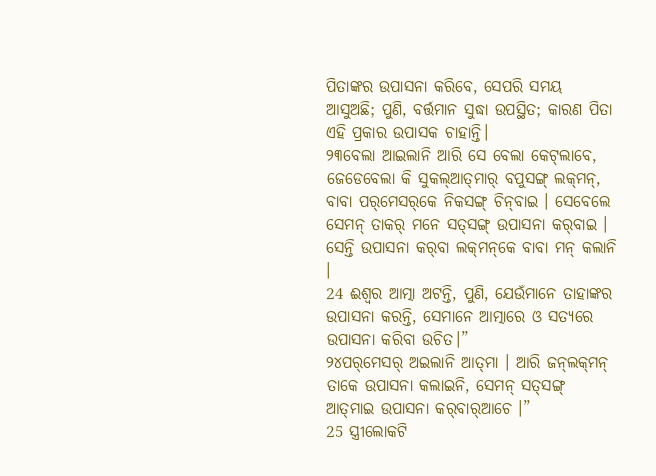ପିତାଙ୍କର ଉପାସନା କରିବେ, ସେପରି ସମୟ ଆସୁଅଛି; ପୁଣି, ବର୍ତ୍ତମାନ ସୁଦ୍ଧା ଉପସ୍ଥିତ; କାରଣ ପିତା ଏହି ପ୍ରକାର ଉପାସକ ଚାହାନ୍ତି।
୨୩ବେଲା ଆଇଲାନି ଆରି ସେ ବେଲା କେଟ୍‌ଲାବେ, ଜେଡେବେଲା କି ସୁକଲ୍‌ଆତ୍‌ମାର୍‌ ବପୁସଙ୍ଗ୍‌ ଲକ୍‌ମନ୍‌, ବାବା ପର୍‌ମେସର୍‌କେ ନିକସଙ୍ଗ୍‌ ଚିନ୍‌ବାଇ । ସେବେଲେ ସେମନ୍‌ ତାକର୍‌ ମନେ ସତ୍‌ସଙ୍ଗ୍‌ ଉପାସନା କର୍‌ବାଇ । ସେନ୍ତି ଉପାସନା କର୍‌ବା ଲକ୍‌ମନ୍‌କେ ବାବା ମନ୍‌ କଲାନି ।
24 ଈଶ୍ବର ଆତ୍ମା ଅଟନ୍ତି, ପୁଣି, ଯେଉଁମାନେ ତାହାଙ୍କର ଉପାସନା କରନ୍ତି, ସେମାନେ ଆତ୍ମାରେ ଓ ସତ୍ୟରେ ଉପାସନା କରିବା ଉଚିତ।”
୨୪ପର୍‌ମେସର୍‌ ଅଇଲାନି ଆତ୍‌ମା । ଆରି ଜନ୍‌ଲକ୍‌ମନ୍‌ ତାକେ ଉପାସନା କଲାଇନି, ସେମନ୍‌ ସତ୍‌ସଙ୍ଗ୍‌ ଆତ୍‌ମାଇ ଉପାସନା କର୍‌ବାର୍‌ଆଚେ ।”
25 ସ୍ତ୍ରୀଲୋକଟି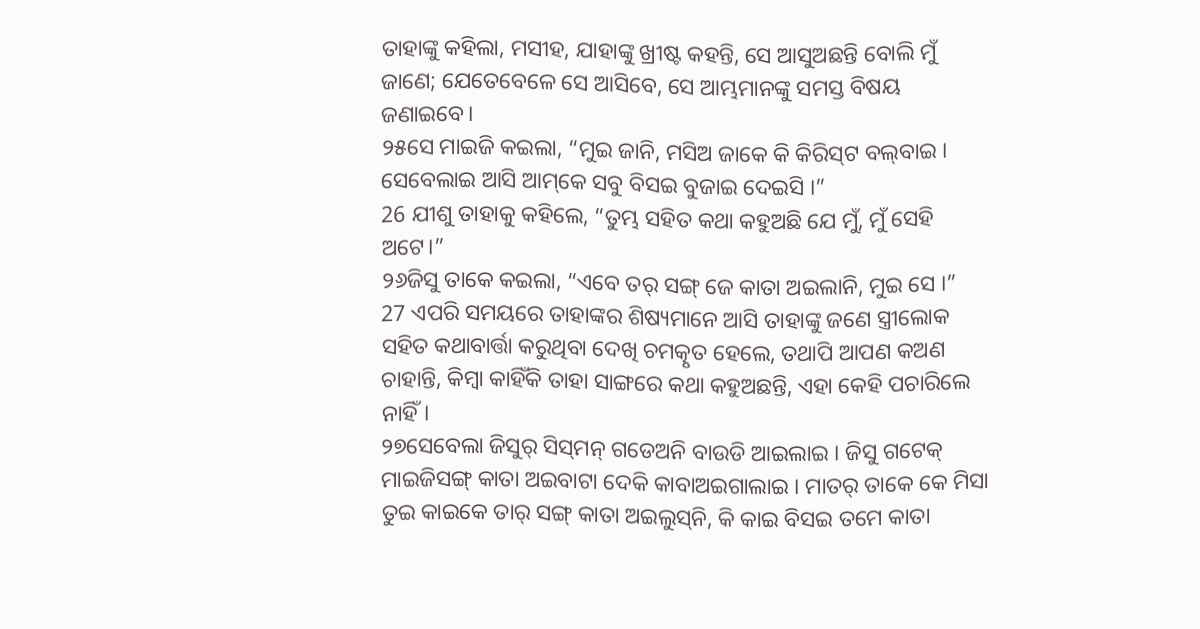ତାହାଙ୍କୁ କହିଲା, ମସୀହ, ଯାହାଙ୍କୁ ଖ୍ରୀଷ୍ଟ କହନ୍ତି, ସେ ଆସୁଅଛନ୍ତି ବୋଲି ମୁଁ ଜାଣେ; ଯେତେବେଳେ ସେ ଆସିବେ, ସେ ଆମ୍ଭମାନଙ୍କୁ ସମସ୍ତ ବିଷୟ ଜଣାଇବେ।
୨୫ସେ ମାଇଜି କଇଲା, “ମୁଇ ଜାନି, ମସିଅ ଜାକେ କି କିରିସ୍‌ଟ ବଲ୍‌ବାଇ । ସେବେଲାଇ ଆସି ଆମ୍‌କେ ସବୁ ବିସଇ ବୁଜାଇ ଦେଇସି ।”
26 ଯୀଶୁ ତାହାକୁ କହିଲେ, “ତୁମ୍ଭ ସହିତ କଥା କହୁଅଛି ଯେ ମୁଁ, ମୁଁ ସେହି ଅଟେ।”
୨୬ଜିସୁ ତାକେ କଇଲା, “ଏବେ ତର୍‌ ସଙ୍ଗ୍‌ ଜେ କାତା ଅଇଲାନି, ମୁଇ ସେ ।”
27 ଏପରି ସମୟରେ ତାହାଙ୍କର ଶିଷ୍ୟମାନେ ଆସି ତାହାଙ୍କୁ ଜଣେ ସ୍ତ୍ରୀଲୋକ ସହିତ କଥାବାର୍ତ୍ତା କରୁଥିବା ଦେଖି ଚମତ୍କୃତ ହେଲେ, ତଥାପି ଆପଣ କଅଣ ଚାହାନ୍ତି, କିମ୍ବା କାହିଁକି ତାହା ସାଙ୍ଗରେ କଥା କହୁଅଛନ୍ତି, ଏହା କେହି ପଚାରିଲେ ନାହିଁ।
୨୭ସେବେଲା ଜିସୁର୍‌ ସିସ୍‌ମନ୍‌ ଗଡେଅନି ବାଉଡି ଆଇଲାଇ । ଜିସୁ ଗଟେକ୍‌ ମାଇଜିସଙ୍ଗ୍‌ କାତା ଅଇବାଟା ଦେକି କାବାଅଇଗାଲାଇ । ମାତର୍‌ ତାକେ କେ ମିସା ତୁଇ କାଇକେ ତାର୍‌ ସଙ୍ଗ୍‌ କାତା ଅଇଲୁସ୍‌ନି, କି କାଇ ବିସଇ ତମେ କାତା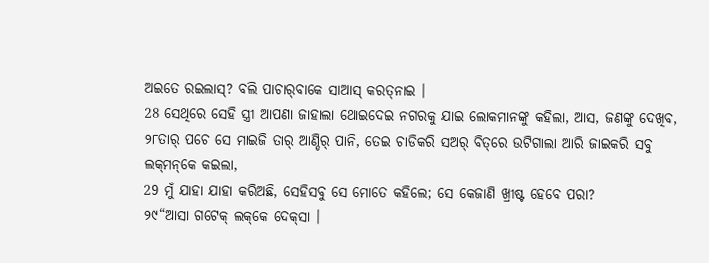ଅଇତେ ରଇଲାସ୍‌? ବଲି ପାଚାର୍‌ବାକେ ସାଆସ୍‌ କରତ୍‌ନାଇ ।
28 ସେଥିରେ ସେହି ସ୍ତ୍ରୀ ଆପଣା ଜାହାଲା ଥୋଇଦେଇ ନଗରକୁ ଯାଇ ଲୋକମାନଙ୍କୁ କହିଲା, ଆସ, ଜଣଙ୍କୁ ଦେଖିବ,
୨୮ତାର୍‌ ପଚେ ସେ ମାଇଜି ତାର୍‌ ଆଣ୍ଡିର୍‌ ପାନି, ତେଇ ଚାଡିକରି ସଅର୍‌ ବିତ୍‌ରେ ଉଟିଗାଲା ଆରି ଜାଇକରି ସବୁ ଲକ୍‌ମନ୍‌କେ କଇଲା,
29 ମୁଁ ଯାହା ଯାହା କରିଅଛି, ସେହିସବୁ ସେ ମୋତେ କହିଲେ; ସେ କେଜାଣି ଖ୍ରୀଷ୍ଟ ହେବେ ପରା?
୨୯“ଆସା ଗଟେକ୍‌ ଲକ୍‌କେ ଦେକ୍‌ସା ।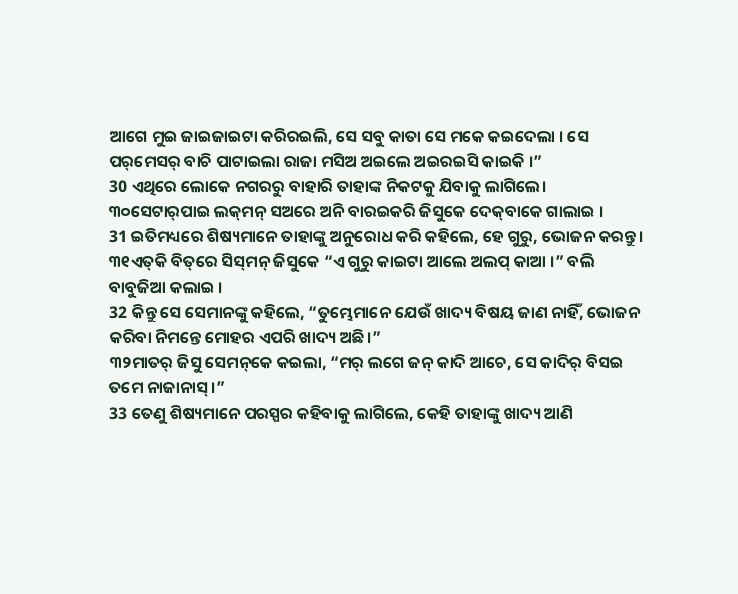ଆଗେ ମୁଇ ଜାଇଜାଇଟା କରିରଇଲି, ସେ ସବୁ କାତା ସେ ମକେ କଇଦେଲା । ସେ ପର୍‌ମେସର୍‌ ବାଚି ପାଟାଇଲା ରାଜା ମସିଅ ଅଇଲେ ଅଇରଇସି କାଇକି ।”
30 ଏଥିରେ ଲୋକେ ନଗରରୁ ବାହାରି ତାହାଙ୍କ ନିକଟକୁ ଯିବାକୁ ଲାଗିଲେ।
୩୦ସେଟାର୍‌ପାଇ ଲକ୍‌ମନ୍‌ ସଅରେ ଅନି ବାରଇକରି ଜିସୁକେ ଦେକ୍‌ବାକେ ଗାଲାଇ ।
31 ଇତିମଧ୍ୟରେ ଶିଷ୍ୟମାନେ ତାହାଙ୍କୁ ଅନୁରୋଧ କରି କହିଲେ, ହେ ଗୁରୁ, ଭୋଜନ କରନ୍ତୁ।
୩୧ଏତ୍‌କି ବିତ୍‌ରେ ସିସ୍‌ମନ୍‌ ଜିସୁକେ “ଏ ଗୁରୁ କାଇଟା ଆଲେ ଅଲପ୍‌ କାଆ ।” ବଲି ବାବୁଜିଆ କଲାଇ ।
32 କିନ୍ତୁ ସେ ସେମାନଙ୍କୁ କହିଲେ, “ତୁମ୍ଭେମାନେ ଯେଉଁ ଖାଦ୍ୟ ବିଷୟ ଜାଣ ନାହିଁ, ଭୋଜନ କରିବା ନିମନ୍ତେ ମୋହର ଏପରି ଖାଦ୍ୟ ଅଛି।”
୩୨ମାତର୍‌ ଜିସୁ ସେମନ୍‌କେ କଇଲା, “ମର୍‌ ଲଗେ ଜନ୍‌ କାଦି ଆଚେ, ସେ କାଦିର୍‍ ବିସଇ ତମେ ନାଜାନାସ୍‌ ।”
33 ତେଣୁ ଶିଷ୍ୟମାନେ ପରସ୍ପର କହିବାକୁ ଲାଗିଲେ, କେହି ତାହାଙ୍କୁ ଖାଦ୍ୟ ଆଣି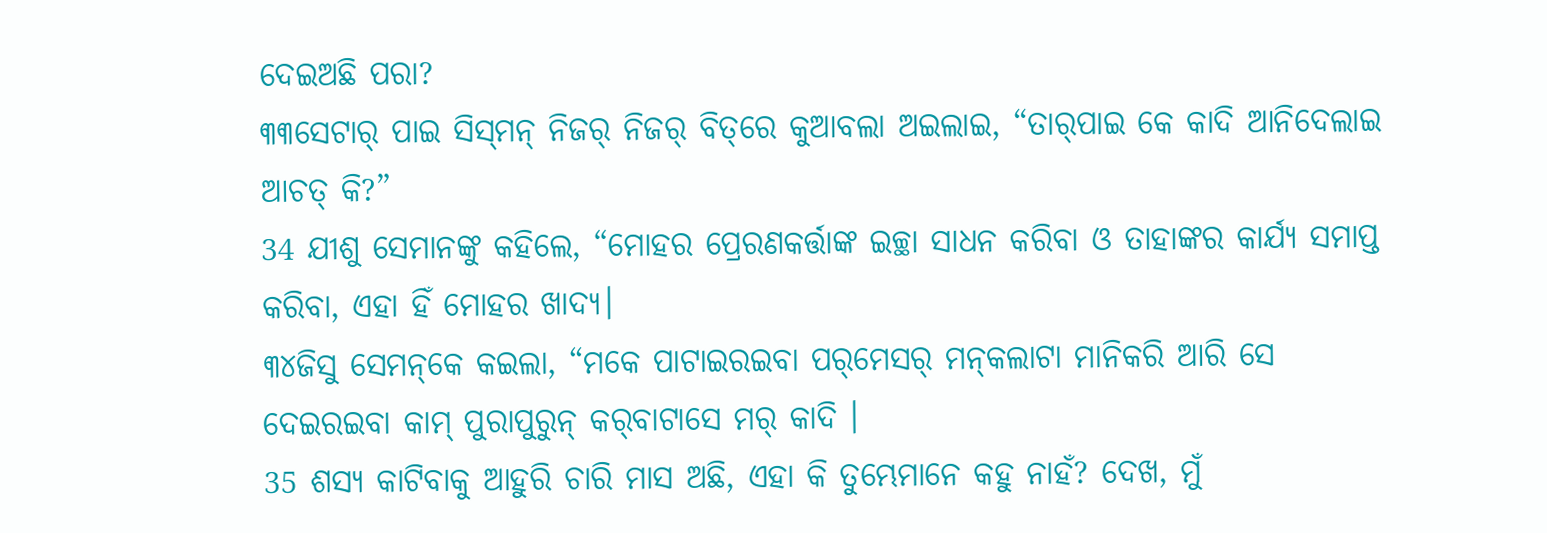ଦେଇଅଛି ପରା?
୩୩ସେଟାର୍‌ ପାଇ ସିସ୍‌ମନ୍‌ ନିଜର୍‌ ନିଜର୍‌ ବିତ୍‌ରେ କୁଆବଲା ଅଇଲାଇ, “ତାର୍‌ପାଇ କେ କାଦି ଆନିଦେଲାଇ ଆଚତ୍‌ କି?”
34 ଯୀଶୁ ସେମାନଙ୍କୁ କହିଲେ, “ମୋହର ପ୍ରେରଣକର୍ତ୍ତାଙ୍କ ଇଚ୍ଛା ସାଧନ କରିବା ଓ ତାହାଙ୍କର କାର୍ଯ୍ୟ ସମାପ୍ତ କରିବା, ଏହା ହିଁ ମୋହର ଖାଦ୍ୟ।
୩୪ଜିସୁ ସେମନ୍‌କେ କଇଲା, “ମକେ ପାଟାଇରଇବା ପର୍‌ମେସର୍‌ ମନ୍‌କଲାଟା ମାନିକରି ଆରି ସେ ଦେଇରଇବା କାମ୍‌ ପୁରାପୁରୁନ୍‌ କର୍‌ବାଟାସେ ମର୍‌ କାଦି ।
35 ଶସ୍ୟ କାଟିବାକୁ ଆହୁରି ଚାରି ମାସ ଅଛି, ଏହା କି ତୁମ୍ଭେମାନେ କହୁ ନାହଁ? ଦେଖ, ମୁଁ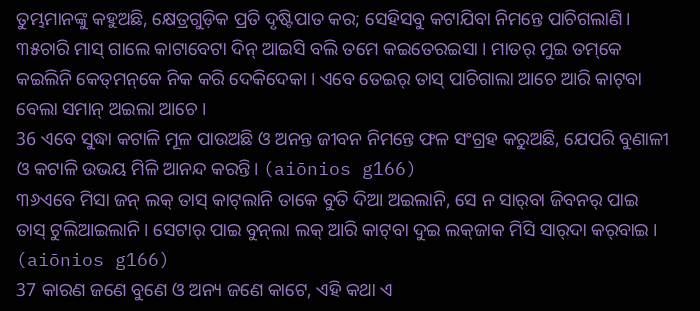ତୁମ୍ଭମାନଙ୍କୁ କହୁଅଛି, କ୍ଷେତ୍ରଗୁଡ଼ିକ ପ୍ରତି ଦୃଷ୍ଟିପାତ କର; ସେହିସବୁ କଟାଯିବା ନିମନ୍ତେ ପାଚିଗଲାଣି।
୩୫ଚାରି ମାସ୍‌ ଗାଲେ କାଟାବେଟା ଦିନ୍‌ ଆଇସି ବଲି ତମେ କଇତେରଇସା । ମାତର୍‌ ମୁଇ ତମ୍‌କେ କଇଲିନି କେତ୍‌ମନ୍‌କେ ନିକ କରି ଦେକିଦେକା । ଏବେ ତେଇର୍‌ ତାସ୍‌ ପାଚିଗାଲା ଆଚେ ଆରି କାଟ୍‌ବା ବେଲା ସମାନ୍‌ ଅଇଲା ଆଚେ ।
36 ଏବେ ସୁଦ୍ଧା କଟାଳି ମୂଳ ପାଉଅଛି ଓ ଅନନ୍ତ ଜୀବନ ନିମନ୍ତେ ଫଳ ସଂଗ୍ରହ କରୁଅଛି, ଯେପରି ବୁଣାଳୀ ଓ କଟାଳି ଉଭୟ ମିଳି ଆନନ୍ଦ କରନ୍ତି। (aiōnios g166)
୩୬ଏବେ ମିସା ଜନ୍‌ ଲକ୍‌ ତାସ୍‌ କାଟ୍‌ଲାନି ତାକେ ବୁତି ଦିଆ ଅଇଲାନି, ସେ ନ ସାର୍‌ବା ଜିବନର୍‌ ପାଇ ତାସ୍‌ ଟୁଲିଆଇଲାନି । ସେଟାର୍‌ ପାଇ ବୁନ୍‌ଲା ଲକ୍‌ ଆରି କାଟ୍‌ବା ଦୁଇ ଲକ୍‌ଜାକ ମିସି ସାର୍‌ଦା କର୍‌ବାଇ । (aiōnios g166)
37 କାରଣ ଜଣେ ବୁଣେ ଓ ଅନ୍ୟ ଜଣେ କାଟେ, ଏହି କଥା ଏ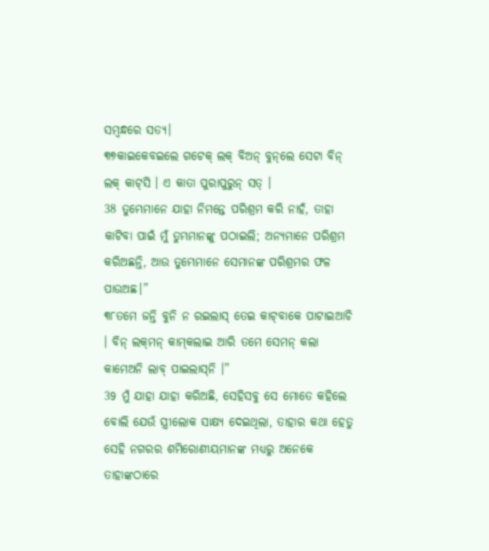ସମ୍ବନ୍ଧରେ ସତ୍ୟ।
୩୭କାଇକେବଇଲେ ଗଟେକ୍‌ ଲକ୍‌ ବିଅନ୍‌ ବୁନ୍‌ଲେ ସେଟା ବିନ୍‌ ଲକ୍‌ କାଟ୍‌ସି । ଏ କାତା ପୁରାପୁରୁନ୍‌ ସତ୍‌ ।
38 ତୁମ୍ଭେମାନେ ଯାହା ନିମନ୍ତେ ପରିଶ୍ରମ କରି ନାହଁ, ତାହା କାଟିବା ପାଇଁ ମୁଁ ତୁମ୍ଭମାନଙ୍କୁ ପଠାଇଲି; ଅନ୍ୟମାନେ ପରିଶ୍ରମ କରିଅଛନ୍ତି, ଆଉ ତୁମ୍ଭେମାନେ ସେମାନଙ୍କ ପରିଶ୍ରମର ଫଳ ପାଉଅଛ।”
୩୮ତମେ ଜନ୍ତି ବୁନି ନ ରଇଲାସ୍‌ ତେଇ କାଟ୍‌ବାକେ ପାଟାଇଆଚି । ବିନ୍‌ ଲକ୍‌ମନ୍‌ କାମ୍‌କଲାଇ ଆରି ତମେ ସେମନ୍‌ କଲା କାମେଅନି ଲାବ୍‍ ପାଇଲାସ୍‌ନି ।”
39 ମୁଁ ଯାହା ଯାହା କରିଅଛି, ସେହିସବୁ ସେ ମୋତେ କହିଲେ ବୋଲି ଯେଉଁ ସ୍ତ୍ରୀଲୋକ ସାକ୍ଷ୍ୟ ଦେଇଥିଲା, ତାହାର କଥା ହେତୁ ସେହି ନଗରର ଶମିରୋଣୀୟମାନଙ୍କ ମଧ୍ୟରୁ ଅନେକେ ତାହାଙ୍କଠାରେ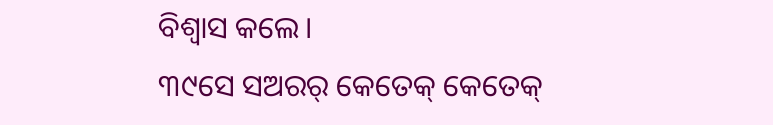ବିଶ୍ୱାସ କଲେ।
୩୯ସେ ସଅରର୍‌ କେତେକ୍‌ କେତେକ୍‌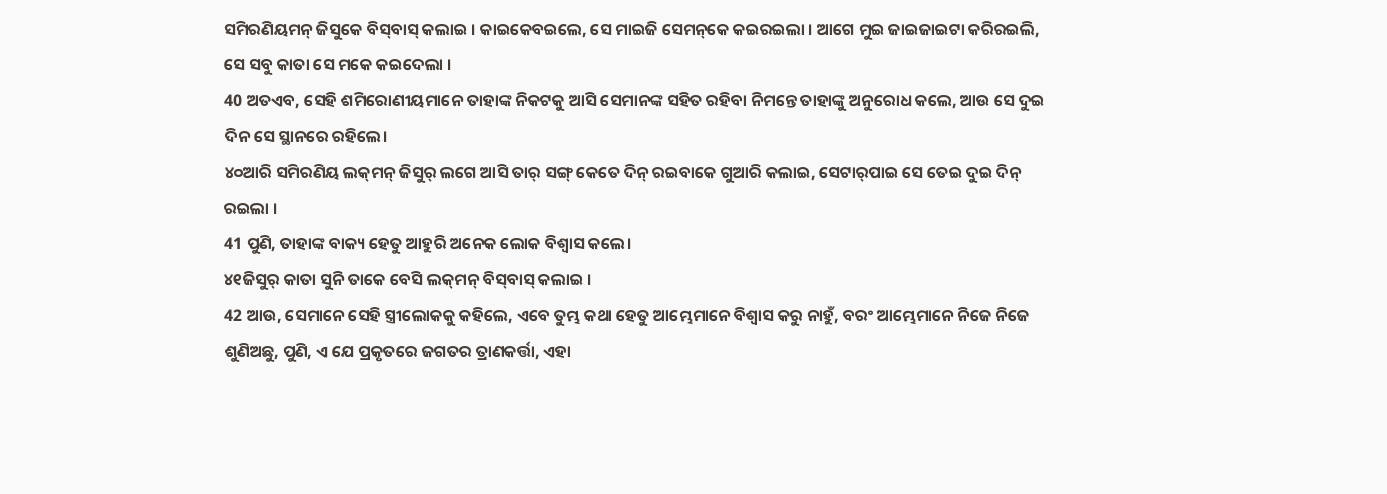ସମିରଣିୟମନ୍‌ ଜିସୁକେ ବିସ୍‌ବାସ୍‌ କଲାଇ । କାଇକେବଇଲେ, ସେ ମାଇଜି ସେମନ୍‌କେ କଇରଇଲା । ଆଗେ ମୁଇ ଜାଇଜାଇଟା କରିରଇଲି, ସେ ସବୁ କାତା ସେ ମକେ କଇଦେଲା ।
40 ଅତଏବ, ସେହି ଶମିରୋଣୀୟମାନେ ତାହାଙ୍କ ନିକଟକୁ ଆସି ସେମାନଙ୍କ ସହିତ ରହିବା ନିମନ୍ତେ ତାହାଙ୍କୁ ଅନୁରୋଧ କଲେ, ଆଉ ସେ ଦୁଇ ଦିନ ସେ ସ୍ଥାନରେ ରହିଲେ।
୪୦ଆରି ସମିରଣିୟ ଲକ୍‌ମନ୍‌ ଜିସୁର୍‌ ଲଗେ ଆସି ତାର୍‌ ସଙ୍ଗ୍‌ କେତେ ଦିନ୍‌ ରଇବାକେ ଗୁଆରି କଲାଇ, ସେଟାର୍‌ପାଇ ସେ ତେଇ ଦୁଇ ଦିନ୍‌ ରଇଲା ।
41 ପୁଣି, ତାହାଙ୍କ ବାକ୍ୟ ହେତୁ ଆହୁରି ଅନେକ ଲୋକ ବିଶ୍ୱାସ କଲେ।
୪୧ଜିସୁର୍‌ କାତା ସୁନି ତାକେ ବେସି ଲକ୍‌ମନ୍‌ ବିସ୍‌ବାସ୍‌ କଲାଇ ।
42 ଆଉ, ସେମାନେ ସେହି ସ୍ତ୍ରୀଲୋକକୁ କହିଲେ, ଏବେ ତୁମ୍ଭ କଥା ହେତୁ ଆମ୍ଭେମାନେ ବିଶ୍ୱାସ କରୁ ନାହୁଁ, ବରଂ ଆମ୍ଭେମାନେ ନିଜେ ନିଜେ ଶୁଣିଅଛୁ, ପୁଣି, ଏ ଯେ ପ୍ରକୃତରେ ଜଗତର ତ୍ରାଣକର୍ତ୍ତା, ଏହା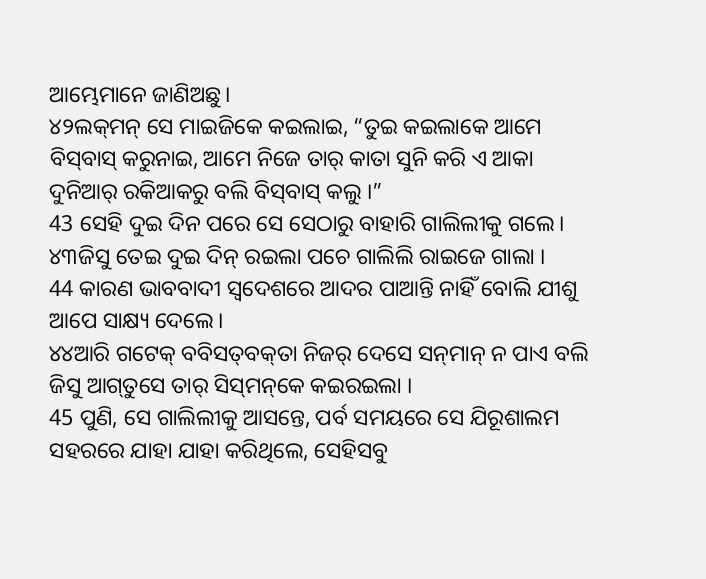ଆମ୍ଭେମାନେ ଜାଣିଅଛୁ।
୪୨ଲକ୍‌ମନ୍‌ ସେ ମାଇଜିକେ କଇଲାଇ, “ତୁଇ କଇଲାକେ ଆମେ ବିସ୍‌ବାସ୍‌ କରୁନାଇ, ଆମେ ନିଜେ ତାର୍‌ କାତା ସୁନି କରି ଏ ଆକା ଦୁନିଆର୍‌ ରକିଆକରୁ ବଲି ବିସ୍‌ବାସ୍‌ କଲୁ ।”
43 ସେହି ଦୁଇ ଦିନ ପରେ ସେ ସେଠାରୁ ବାହାରି ଗାଲିଲୀକୁ ଗଲେ।
୪୩ଜିସୁ ତେଇ ଦୁଇ ଦିନ୍‌ ରଇଲା ପଚେ ଗାଲିଲି ରାଇଜେ ଗାଲା ।
44 କାରଣ ଭାବବାଦୀ ସ୍ୱଦେଶରେ ଆଦର ପାଆନ୍ତି ନାହିଁ ବୋଲି ଯୀଶୁ ଆପେ ସାକ୍ଷ୍ୟ ଦେଲେ।
୪୪ଆରି ଗଟେକ୍‌ ବବିସତ୍‌ବକ୍‌ତା ନିଜର୍‌ ଦେସେ ସନ୍‌ମାନ୍‌ ନ ପାଏ ବଲି ଜିସୁ ଆଗ୍‌ତୁସେ ତାର୍‌ ସିସ୍‌ମନ୍‌କେ କଇରଇଲା ।
45 ପୁଣି, ସେ ଗାଲିଲୀକୁ ଆସନ୍ତେ, ପର୍ବ ସମୟରେ ସେ ଯିରୂଶାଲମ ସହରରେ ଯାହା ଯାହା କରିଥିଲେ, ସେହିସବୁ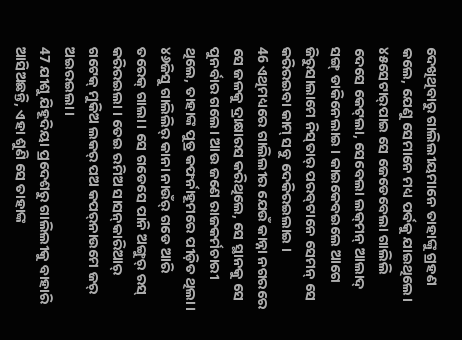ଦେଖିଥିବାରୁ ଗାଲିଲୀୟମାନେ ତାହାଙ୍କୁ ଗ୍ରହଣ କଲେ, ଯେଣୁ ସେମାନେ ମଧ୍ୟ ପର୍ବକୁ ଯାଇଥିଲେ।
୪୫ସେଟାର୍‌ପାଇ ସେ ଜେଡେବେଲା ଗାଲିଲି ଦେସେ କେଟ୍‌ଲା, ସେବେଲା ଲକ୍‌ମନ୍‌ ଆଲାଦ୍‌ ସଙ୍ଗ୍‌ ଡାକିନେଲାଇ । କାଇକେବଇଲେ ଆଗେ ଜିରୁସାଲାମେ ନିସ୍‌ତାର୍‌ ପରବ୍‌ଟାନେ ସେମନ୍‌ ସେ କରିରଇବା କାମ୍‌ ସବୁ ଦେକିରଇଲାଇ ।
46 ଏଥିମଧ୍ୟରେ ଗାଲିଲୀର ଯେଉଁ କାନ୍ନା ନଗରରେ ସେ ଜଳକୁ ଦ୍ରାକ୍ଷାରସ କରିଥିଲେ, ସେ ସ୍ଥାନକୁ ସେ ପୁନର୍ବାର ଗଲେ। ଆଉ ଜଣେ ରାଜକର୍ମଚାରୀ ଥିଲେ, ତାହାଙ୍କ ପୁତ୍ର କଫର୍ନାହୂମରେ ପୀଡ଼ିତ ଥିଲା।
୪୬ଜିସୁ ଗାଲିଲିର୍‌ କାନା ନାଉଁର୍‌ ଗଡେ ଆରି ତରେକ୍‌ ଗାଲା । ସେ ଗଡେସେ ପାନି ଅଙ୍ଗୁର୍‌ ରସ୍‌ କରିରଇଲା । ତେଇ ରମିଅ ସାସନ୍‍କାରିଆର୍‍ ଗଟେକ୍‌ ମୁକିଅ ଲକର୍‌ ପଅ କପର୍‌ନାଉମେ ଜର୍‌ ଅଇରଇଲା ।
47 ଯୀଶୁ ଯିହୂଦିୟା ପ୍ରଦେଶରୁ ଗାଲିଲୀକୁ ବାହାରି ଆସିଅଛନ୍ତି, ଏହା ଶୁଣି ସେ ତାହାଙ୍କ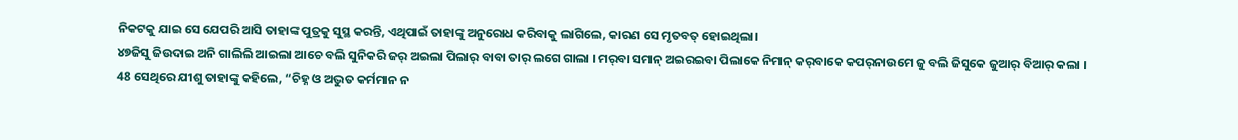ନିକଟକୁ ଯାଇ ସେ ଯେପରି ଆସି ତାହାଙ୍କ ପୁତ୍ରକୁ ସୁସ୍ଥ କରନ୍ତି, ଏଥିପାଇଁ ତାହାଙ୍କୁ ଅନୁରୋଧ କରିବାକୁ ଲାଗିଲେ, କାରଣ ସେ ମୃତବତ୍‍ ହୋଇଥିଲା।
୪୭ଜିସୁ ଜିଉଦାଇ ଅନି ଗାଲିଲି ଆଇଲା ଆଚେ ବଲି ସୁନିକରି ଜର୍‌ ଅଇଲା ପିଲାର୍‌ ବାବା ତାର୍‍ ଲଗେ ଗାଲା । ମର୍‌ବା ସମାନ୍‌ ଅଇରଇବା ପିଲାକେ ନିମାନ୍‌ କର୍‌ବାକେ କପର୍‌ନାଉମେ ଜୁ ବଲି ଜିସୁକେ ଜୁଆର୍‌ ବିଆର୍‌ କଲା ।
48 ସେଥିରେ ଯୀଶୁ ତାହାଙ୍କୁ କହିଲେ, “ଚିହ୍ନ ଓ ଅଦ୍ଭୁତ କର୍ମମାନ ନ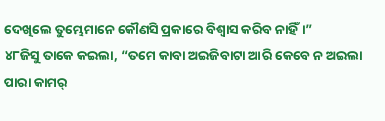ଦେଖିଲେ ତୁମ୍ଭେମାନେ କୌଣସି ପ୍ରକାରେ ବିଶ୍ୱାସ କରିବ ନାହିଁ।”
୪୮ଜିସୁ ତାକେ କଇଲା, “ତମେ କାବା ଅଇଜିବାଟା ଆରି କେବେ ନ ଅଇଲା ପାରା କାମର୍‌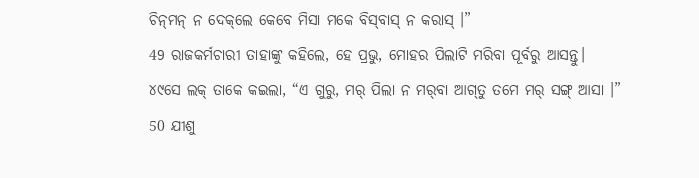ଚିନ୍‌ମନ୍‌ ନ ଦେକ୍‌ଲେ କେବେ ମିସା ମକେ ବିସ୍‌ବାସ୍‌ ନ କରାସ୍‌ ।”
49 ରାଜକର୍ମଚାରୀ ତାହାଙ୍କୁ କହିଲେ, ହେ ପ୍ରଭୁ, ମୋହର ପିଲାଟି ମରିବା ପୂର୍ବରୁ ଆସନ୍ତୁ।
୪୯ସେ ଲକ୍‌ ତାକେ କଇଲା, “ଏ ଗୁରୁ, ମର୍‌ ପିଲା ନ ମର୍‌ବା ଆଗ୍‌ତୁ ତମେ ମର୍‌ ସଙ୍ଗ୍‌ ଆସା ।”
50 ଯୀଶୁ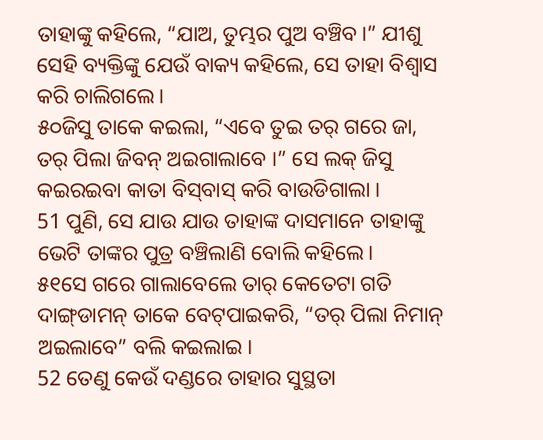ତାହାଙ୍କୁ କହିଲେ, “ଯାଅ, ତୁମ୍ଭର ପୁଅ ବଞ୍ଚିବ।” ଯୀଶୁ ସେହି ବ୍ୟକ୍ତିଙ୍କୁ ଯେଉଁ ବାକ୍ୟ କହିଲେ, ସେ ତାହା ବିଶ୍ୱାସ କରି ଚାଲିଗଲେ।
୫୦ଜିସୁ ତାକେ କଇଲା, “ଏବେ ତୁଇ ତର୍‌ ଗରେ ଜା, ତର୍‌ ପିଲା ଜିବନ୍‌ ଅଇଗାଲାବେ ।” ସେ ଲକ୍‌ ଜିସୁ କଇରଇବା କାତା ବିସ୍‌ବାସ୍‌ କରି ବାଉଡିଗାଲା ।
51 ପୁଣି, ସେ ଯାଉ ଯାଉ ତାହାଙ୍କ ଦାସମାନେ ତାହାଙ୍କୁ ଭେଟି ତାଙ୍କର ପୁତ୍ର ବଞ୍ଚିଲାଣି ବୋଲି କହିଲେ।
୫୧ସେ ଗରେ ଗାଲାବେଲେ ତାର୍‌ କେତେଟା ଗତି ଦାଙ୍ଗ୍‌ଡାମନ୍‌ ତାକେ ବେଟ୍‍ପାଇକରି, “ତର୍‌ ପିଲା ନିମାନ୍‌ ଅଇଲାବେ” ବଲି କଇଲାଇ ।
52 ତେଣୁ କେଉଁ ଦଣ୍ଡରେ ତାହାର ସୁସ୍ଥତା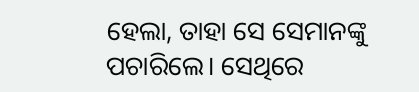ହେଲା, ତାହା ସେ ସେମାନଙ୍କୁ ପଚାରିଲେ। ସେଥିରେ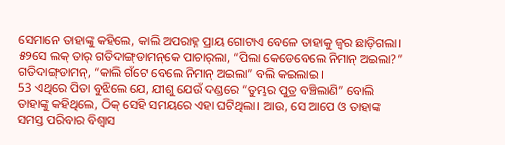ସେମାନେ ତାହାଙ୍କୁ କହିଲେ, କାଲି ଅପରାହ୍ନ ପ୍ରାୟ ଗୋଟାଏ ବେଳେ ତାହାକୁ ଜ୍ୱର ଛାଡ଼ିଗଲା।
୫୨ସେ ଲକ୍‌ ତାର୍‌ ଗତିଦାଙ୍ଗ୍‌ଡାମନ୍‌କେ ପାଚାର୍‌ଲା, “ପିଲା କେଡେବେଲେ ନିମାନ୍‌ ଅଇଲା?” ଗତିଦାଙ୍ଗ୍‌ଡାମନ୍‌, “କାଲି ଗଁଟେ ବେଲେ ନିମାନ୍‌ ଅଇଲା” ବଲି କଇଲାଇ ।
53 ଏଥିରେ ପିତା ବୁଝିଲେ ଯେ, ଯୀଶୁ ଯେଉଁ ଦଣ୍ଡରେ “ତୁମ୍ଭର ପୁତ୍ର ବଞ୍ଚିଲାଣି” ବୋଲି ତାହାଙ୍କୁ କହିଥିଲେ, ଠିକ୍ ସେହି ସମୟରେ ଏହା ଘଟିଥିଲା। ଆଉ, ସେ ଆପେ ଓ ତାହାଙ୍କ ସମସ୍ତ ପରିବାର ବିଶ୍ୱାସ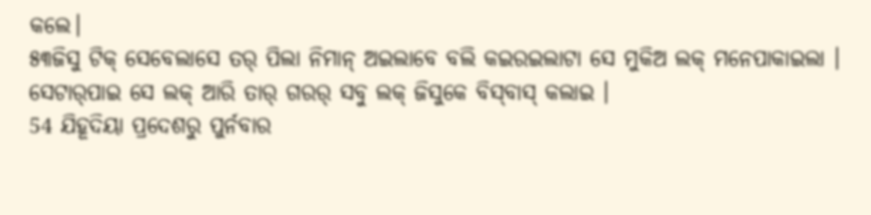କଲେ।
୫୩ଜିସୁ ଟିକ୍‌ ସେବେଲାସେ ତର୍‌ ପିଲା ନିମାନ୍‌ ଅଇଲାବେ ବଲି କଇରଇଲାଟା ସେ ମୁକିଅ ଲକ୍‌ ମନେପାକାଇଲା । ସେଟାର୍‌ପାଇ ସେ ଲକ୍‌ ଆରି ତାର୍‌ ଗରର୍‌ ସବୁ ଲକ୍‌ ଜିସୁକେ ବିସ୍‌ବାସ୍‌ କଲାଇ ।
54 ଯିହୂଦିୟା ପ୍ରଦେଶରୁ ପୁର୍ନବାର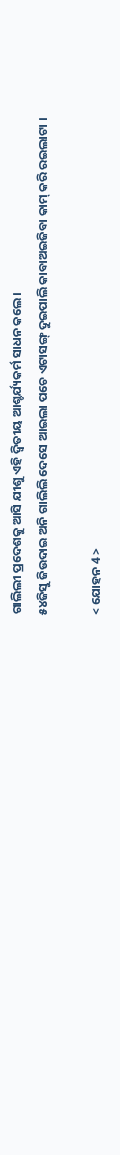ଗାଲିଲୀ ପ୍ରଦେଶକୁ ଆସି ଯୀଶୁ ଏହି ଦ୍ୱିତୀୟ ଆଶ୍ଚର୍ଯ୍ୟକର୍ମ ସାଧନ କଲେ।
୫୪ଜିସୁ ଜିଉଦାଇ ଅନି ଗାଲିଲି ଦେସେ ଆଇଲା ପଚେ ଏଟାସଙ୍ଗ୍‌ ଦୁଇପାଲି କାବାଅଇଜିବା କାମ୍‌ କରି ରଇଲାଟା ।

< ଯୋହନ 4 >